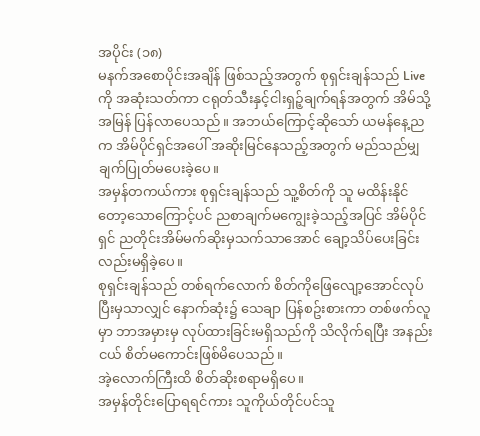အပိုင်း (၁၈)
မနက်အစောပိုင်းအချိန် ဖြစ်သည့်အတွက် စုရှင်းချန်သည် Live ကို အဆုံးသတ်ကာ ငရုတ်သီးနှင့်ငါးရှဉ့်ချက်ရန်အတွက် အိမ်သို့ အမြန် ပြန်လာပေသည်။ အဘယ်ကြောင့်ဆိုသော် ယမန်နေ့ညက အိမ်ပိုင်ရှင်အပေါ် အဆိုးမြင်နေသည့်အတွက် မည်သည်မျှ ချက်ပြုတ်မပေးခဲ့ပေ။
အမှန်တကယ်ကား စုရှင်းချန်သည် သူ့စိတ်ကို သူ မထိန်းနိုင်တော့သောကြောင့်ပင် ညစာချက်မကျွေးခဲ့သည့်အပြင် အိမ်ပိုင်ရှင် ညတိုင်းအိမ်မက်ဆိုးမှသက်သာအောင် ချော့သိပ်ပေးခြင်းလည်းမရှိခဲ့ပေ။
စုရှင်းချန်သည် တစ်ရက်လောက် စိတ်ကိုဖြေလျော့အောင်လုပ်ပြီးမှသာလျှင် နောက်ဆုံး၌ သေချာ ပြန်စဥ်းစားကာ တစ်ဖက်လူမှာ ဘာအမှားမှ လုပ်ထားခြင်းမရှိသည်ကို သိလိုက်ရပြီး အနည်းငယ် စိတ်မကောင်းဖြစ်မိပေသည်။
အဲ့လောက်ကြီးထိ စိတ်ဆိုးစရာမရှိပေ။
အမှန်တိုင်းပြောရရင်ကား သူကိုယ်တိုင်ပင်သူ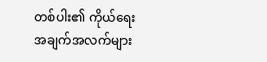တစ်ပါး၏ ကိုယ်ရေးအချက်အလက်များ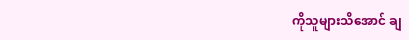ကိုသူများသိအောင် ချ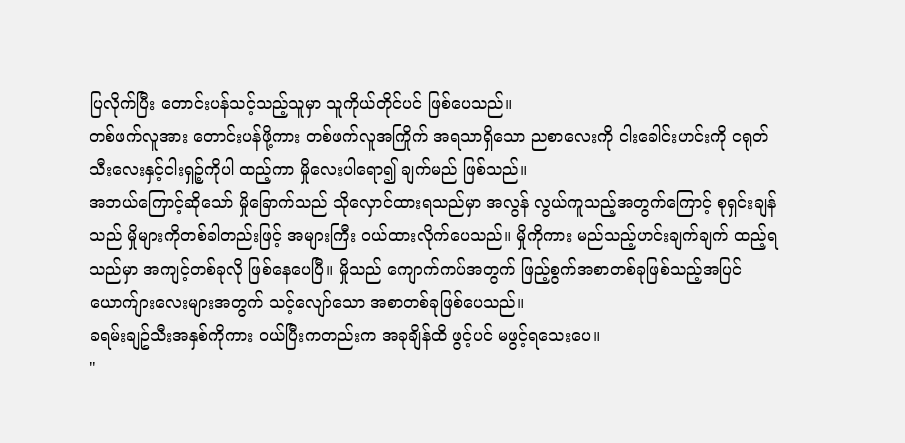ပြလိုက်ပြီး တောင်းပန်သင့်သည့်သူမှာ သူကိုယ်တိုင်ပင် ဖြစ်ပေသည်။
တစ်ဖက်လူအား တောင်းပန်ဖို့ကား တစ်ဖက်လူအကြိုက် အရသာရှိသော ညစာလေးကို ငါးခေါင်းဟင်းကို ငရုတ်သီးလေးနှင့်ငါးရှဉ့်ကိုပါ ထည့်ကာ မှိုလေးပါရော၍ ချက်မည် ဖြစ်သည်။
အဘယ်ကြောင့်ဆိုသော် မှိုခြောက်သည် သိုလှောင်ထားရသည်မှာ အလွန် လွယ်ကူသည့်အတွက်ကြောင့် စုရှင်းချန်သည် မှိုများကိုတစ်ခါတည်းဖြင့် အများကြီး ဝယ်ထားလိုက်ပေသည်။ မှိုကိုကား မည်သည့်ဟင်းချက်ချက် ထည့်ရသည်မှာ အကျင့်တစ်ခုလို ဖြစ်နေပေပြီ။ မှိုသည် ကျောက်ကပ်အတွက် ဖြည့်စွက်အစာတစ်ခုဖြစ်သည့်အပြင် ယောက်ျားလေးများအတွက် သင့်လျော်သော အစာတစ်ခုဖြစ်ပေသည်။
ခရမ်းချဥ်သီးအနှစ်ကိုကား ဝယ်ပြီးကတည်းက အခုချိန်ထိ ဖွင့်ပင် မဖွင့်ရသေးပေ။
"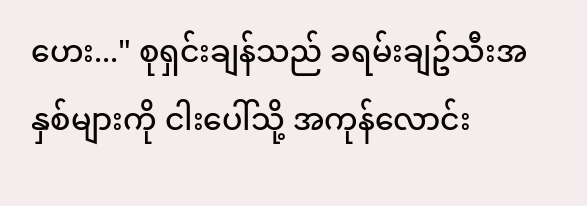ဟေး..." စုရှင်းချန်သည် ခရမ်းချဥ်သီးအနှစ်များကို ငါးပေါ်သို့ အကုန်လောင်း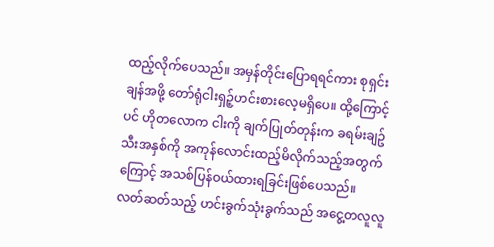ထည့်လိုက်ပေသည်။ အမှန်တိုင်းပြောရရင်ကား စုရှင်းချန်အဖို့ တော်ရုံငါးရှဉ့်ဟင်းစားလေ့မရှိပေ။ ထို့ကြောင့်ပင် ဟိုတလောက ငါးကို ချက်ပြုတ်တုန်းက ခရမ်းချဥ်သီးအနှစ်ကို အကုန်လောင်းထည့်မိလိုက်သည့်အတွက်ကြောင့် အသစ်ပြန်ဝယ်ထားရခြင်းဖြစ်ပေသည်။
လတ်ဆတ်သည့် ဟင်းခွက်သုံးခွက်သည် အငွေ့တလူလူ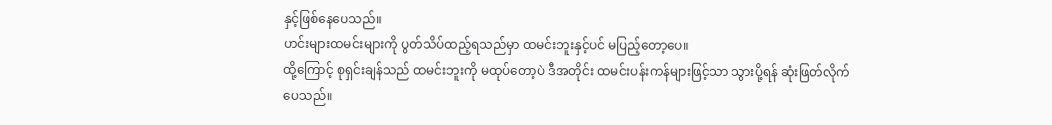နှင့်ဖြစ်နေပေသည်။
ဟင်းများထမင်းများကို ပွတ်သိပ်ထည့်ရသည်မှာ ထမင်းဘူးနှင့်ပင် မပြည့်တော့ပေ။
ထို့ကြောင့် စုရှင်းချန်သည် ထမင်းဘူးကို မထုပ်တော့ပဲ ဒီအတိုင်း ထမင်းပန်းကန်များဖြင့်သာ သွားပို့ရန် ဆုံးဖြတ်လိုက်ပေသည်။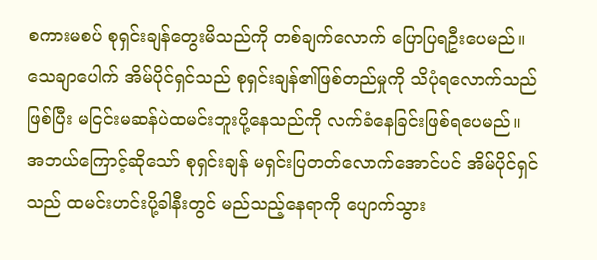စကားမစပ် စုရှင်းချန်တွေးမိသည်ကို တစ်ချက်လောက် ပြောပြရဦးပေမည်။ သေချာပေါက် အိမ်ပိုင်ရှင်သည် စုရှင်းချန်၏ဖြစ်တည်မှုကို သိပုံရလောက်သည်ဖြစ်ပြီး မငြင်းမဆန်ပဲထမင်းဘူးပို့နေသည်ကို လက်ခံနေခြင်းဖြစ်ရပေမည်။
အဘယ်ကြောင့်ဆိုသော် စုရှင်းချန် မရှင်းပြတတ်လောက်အောင်ပင် အိမ်ပိုင်ရှင်သည် ထမင်းဟင်းပို့ခါနီးတွင် မည်သည့်နေရာကို ပျောက်သွား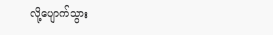လို့ပျောက်သွား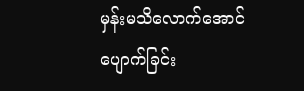မှန်းမသိလောက်အောင် ပျောက်ခြင်း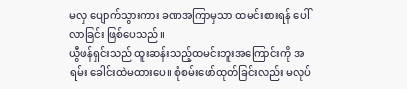မလှ ပျောက်သွားကား ခဏအကြာမှသာ ထမင်းစားရန် ပေါ်လာခြင်း ဖြစ်ပေသည်။
ယွီဖန်ရှင်းသည် ထူးဆန်းသည့်ထမင်းဘူးအကြောင်းကို အရမ်း ခေါင်းထဲမထားပေ။ စုံစမ်းဖော်ထုတ်ခြင်းလည်း မလုပ်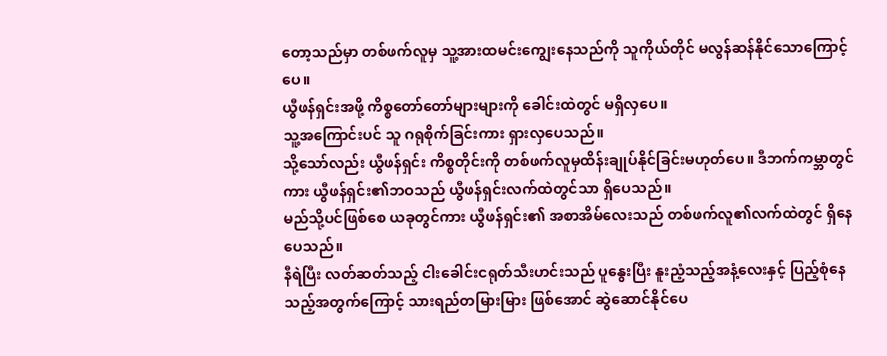တော့သည်မှာ တစ်ဖက်လူမှ သူ့အားထမင်းကျွေးနေသည်ကို သူကိုယ်တိုင် မလွန်ဆန်နိုင်သောကြောင့်ပေ။
ယွီဖန်ရှင်းအဖို့ ကိစ္စတော်တော်များများကို ခေါင်းထဲတွင် မရှိလှပေ။
သူ့အကြောင်းပင် သူ ဂရုစိုက်ခြင်းကား ရှားလှပေသည်။
သို့သော်လည်း ယွီဖန်ရှင်း ကိစ္စတိုင်းကို တစ်ဖက်လူမှထိန်းချုပ်နိုင်ခြင်းမဟုတ်ပေ။ ဒီဘက်ကမ္ဘာတွင်ကား ယွီဖန်ရှင်း၏ဘဝသည် ယွီဖန်ရှင်းလက်ထဲတွင်သာ ရှိပေသည်။
မည်သို့ပင်ဖြစ်စေ ယခုတွင်ကား ယွီဖန်ရှင်း၏ အစာအိမ်လေးသည် တစ်ဖက်လူ၏လက်ထဲတွင် ရှိနေပေသည်။
နီရဲပြီး လတ်ဆတ်သည့် ငါးခေါင်းငရုတ်သီးဟင်းသည် ပူနွေးပြီး နူးညံ့သည့်အနံ့လေးနှင့် ပြည့်စုံနေသည့်အတွက်ကြောင့် သားရည်တမြားမြား ဖြစ်အောင် ဆွဲဆောင်နိုင်ပေ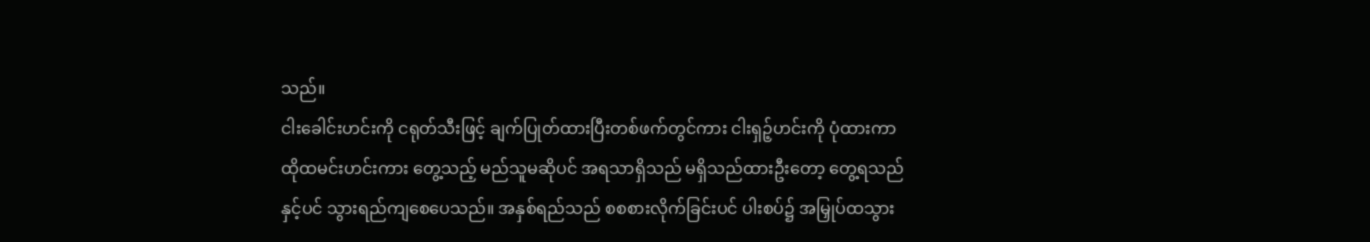သည်။
ငါးခေါင်းဟင်းကို ငရုတ်သီးဖြင့် ချက်ပြုတ်ထားပြီးတစ်ဖက်တွင်ကား ငါးရှဉ့်ဟင်းကို ပုံထားကာ ထိုထမင်းဟင်းကား တွေ့သည့် မည်သူမဆိုပင် အရသာရှိသည် မရှိသည်ထားဦးတော့ တွေ့ရသည်နှင့်ပင် သွားရည်ကျစေပေသည်။ အနှစ်ရည်သည် စစစားလိုက်ခြင်းပင် ပါးစပ်၌ အမြှုပ်ထသွား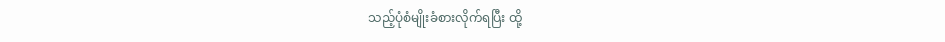သည့်ပုံစံမျိုးခံစားလိုက်ရပြီး ထို့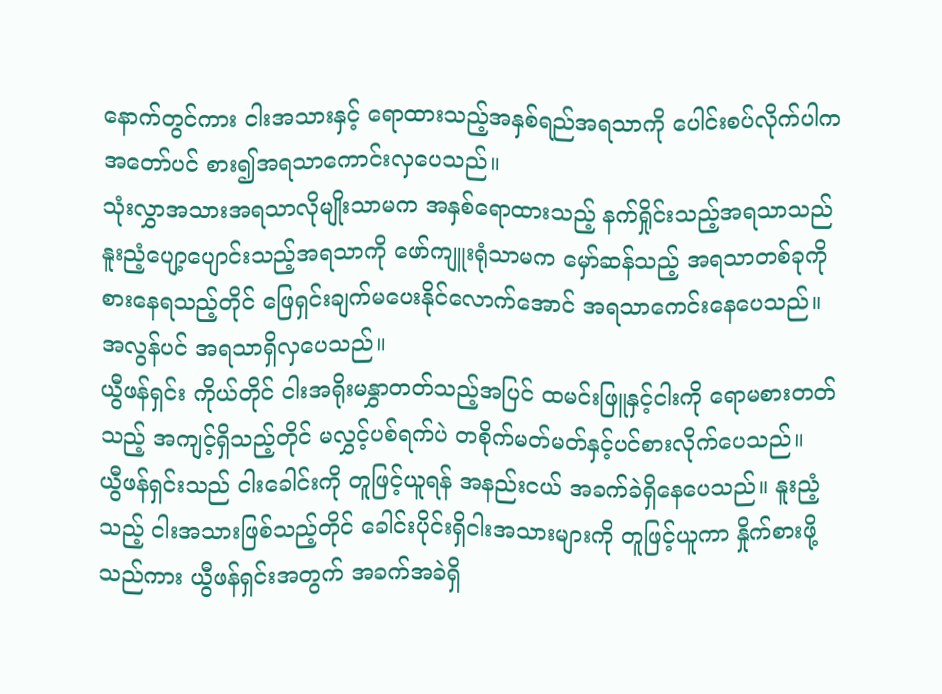နောက်တွင်ကား ငါးအသားနှင့် ရောထားသည့်အနှစ်ရည်အရသာကို ပေါင်းစပ်လိုက်ပါကအတော်ပင် စား၍အရသာကောင်းလှပေသည်။
သုံးလွှာအသားအရသာလိုမျိုးသာမက အနှစ်ရောထားသည့် နက်ရှိုင်းသည့်အရသာသည် နူးညံ့ပျော့ပျောင်းသည့်အရသာကို ဖော်ကျူးရုံသာမက မှော်ဆန်သည့် အရသာတစ်ခုကို စားနေရသည့်တိုင် ဖြေရှင်းချက်မပေးနိုင်လောက်အောင် အရသာကေင်းနေပေသည်။
အလွန်ပင် အရသာရှိလှပေသည်။
ယွီဖန်ရှင်း ကိုယ်တိုင် ငါးအရိုးမနွှာတတ်သည့်အပြင် ထမင်းဖြူနှင့်ငါးကို ရောမစားတတ်သည့် အကျင့်ရှိသည့်တိုင် မလွှင့်ပစ်ရက်ပဲ တစိုက်မတ်မတ်နှင့်ပင်စားလိုက်ပေသည်။
ယွီဖန်ရှင်းသည် ငါးခေါင်းကို တူဖြင့်ယူရန် အနည်းငယ် အခက်ခဲရှိနေပေသည်။ နူးညံ့သည့် ငါးအသားဖြစ်သည့်တိုင် ခေါင်းပိုင်းရှိငါးအသားများကို တူဖြင့်ယူကာ နှိုက်စားဖို့သည်ကား ယွီဖန်ရှင်းအတွက် အခက်အခဲရှိ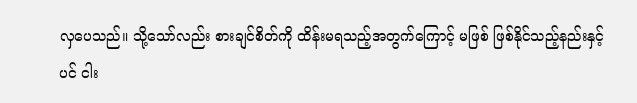လှပေသည်။ သို့သော်လည်း စားချင်စိတ်ကို ထိန်းမရသည့်အတွက်ကြောင့် မဖြစ် ဖြစ်နိုင်သည့်နည်းနှင့်ပင် ငါး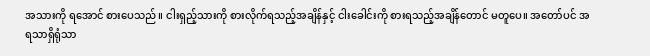အသားကို ရအောင် စားပေသည်။ ငါးရှည့်သားကို စားလိုက်ရသည့်အချိန်နှင့် ငါးခေါင်းကို စားရသည့်အချိန်တောင် မတူပေ။ အတော်ပင် အရသာရှိရုံသာ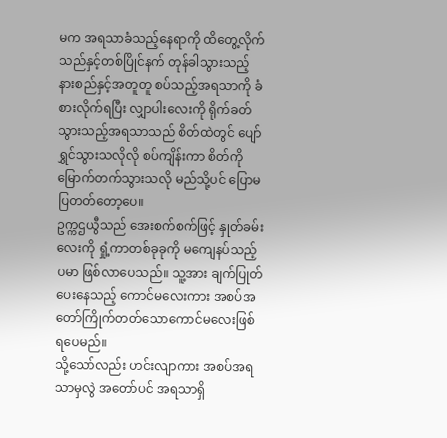မက အရသာခံသည့်နေရာကို ထိတွေ့လိုက်သည်နှင့်တစ်ပြိုင်နက် တုန်ခါသွားသည့် နားစည်နှင့်အတူတူ စပ်သည့်အရသာကို ခံစားလိုက်ရပြီး လျှာပါးလေးကို ရိုက်ခတ်သွားသည့်အရသာသည် စိတ်ထဲတွင် ပျော်ရွှင်သွားသလိုလို စပ်ကျိန်းကာ စိတ်ကိုမြောက်တက်သွားသလို မည်သို့ပင် ပြောမပြတတ်တော့ပေ။
ဥက္ကဌယွီသည် အေးစက်စက်ဖြင့် နှုတ်ခမ်းလေးကို ရှုံ့ကာတစ်ခုခုကို မကျေနပ်သည့်ပမာ ဖြစ်လာပေသည်။ သူ့အား ချက်ပြုတ်ပေးနေသည့် ကောင်မလေးကား အစပ်အတော်ကြိုက်တတ်သောကောင်မလေးဖြစ်ရပေမည်။
သို့သော်လည်း ဟင်းလျာကား အစပ်အရသာမှလွဲ အတော်ပင် အရသာရှိ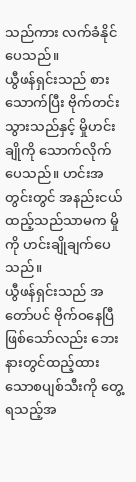သည်ကား လက်ခံနိုင်ပေသည်။
ယွီဖန်ရှင်းသည် စားသောက်ပြီး ဗိုက်တင်းသွားသည်နှင့် မှိုဟင်းချိုကို သောက်လိုက်ပေသည်။ ဟင်းအတွင်းတွင် အနည်းငယ် ထည့်သည်သာမက မှိုကို ဟင်းချိုချက်ပေသည်။
ယွီဖန်ရှင်းသည် အတော်ပင် ဗိုက်ဝနေပြီဖြစ်သော်လည်း ဘေးနားတွင်ထည့်ထားသောစပျစ်သီးကို တွေ့ရသည့်အ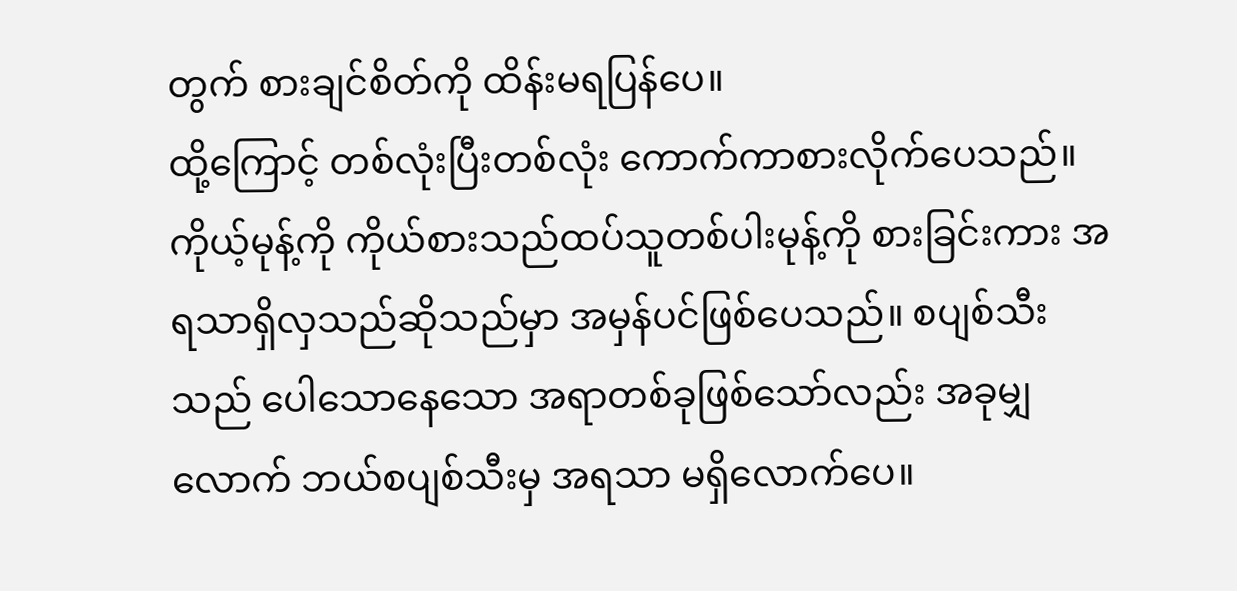တွက် စားချင်စိတ်ကို ထိန်းမရပြန်ပေ။
ထို့ကြောင့် တစ်လုံးပြီးတစ်လုံး ကောက်ကာစားလိုက်ပေသည်။ ကိုယ့်မုန့်ကို ကိုယ်စားသည်ထပ်သူတစ်ပါးမုန့်ကို စားခြင်းကား အရသာရှိလှသည်ဆိုသည်မှာ အမှန်ပင်ဖြစ်ပေသည်။ စပျစ်သီးသည် ပေါသောနေသော အရာတစ်ခုဖြစ်သော်လည်း အခုမျှလောက် ဘယ်စပျစ်သီးမှ အရသာ မရှိလောက်ပေ။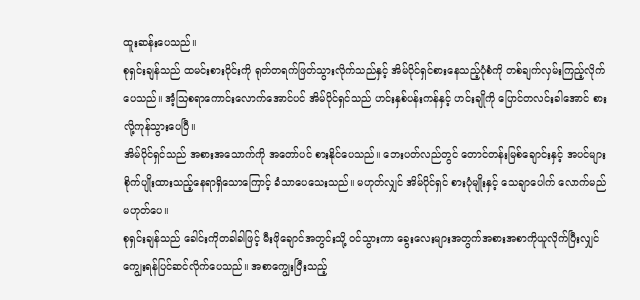ထူးဆန်းပေသည်။
စုရှင်းချန်သည် ထမင်းစားဝိုင်းကို ရုတ်တရက်ဖြတ်သွားလိုက်သည်နှင့် အိမ်ပိုင်ရှင်စားနေသည့်ပုံစံကို တစ်ချက်လှမ်းကြည့်လိုက်ပေသည်။ အံ့သြစရာကောင်းလောက်အောင်ပင် အိမ်ပိုင်ရှင်သည် ဟင်းနှစ်ပန်းကန်နှင့် ဟင်းချိုကို ပြောင်တလင်းခါအောင် စားလို့ကုန်သွားပေပြီ။
အိမ်ပိုင်ရှင်သည် အစားအသောက်ကို အတော်ပင် စားနိုင်ပေသည်။ ဘေးပတ်လည်တွင် တောင်တန်းမြစ်ချောင်းနှင့် အပင်များ စိုက်ပျိုးထားသည့်နေရာရှိသောကြောင့် ခံသာပေသေးသည်။ မဟုတ်လျှင် အိမ်ပိုင်ရှင် စားပုံမျိုးနှင့် သေချာပေါက် လောက်မည် မဟုတ်ပေ။
စုရှင်းချန်သည် ခေါင်းကိုတခါခါဖြင့် မီးဖိုချောင်အတွင်းသို့ ဝင်သွားကာ ခွေးလေးများအတွက်အစားအစာကိုယူလိုက်ပြီးလျှင် ကျွေးရန်ပြင်ဆင်လိုက်ပေသည်။ အစာကျွေးပြီးသည့်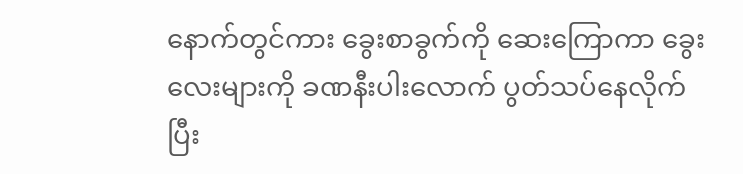နောက်တွင်ကား ခွေးစာခွက်ကို ဆေးကြောကာ ခွေးလေးများကို ခဏနီးပါးလောက် ပွတ်သပ်နေလိုက်ပြီး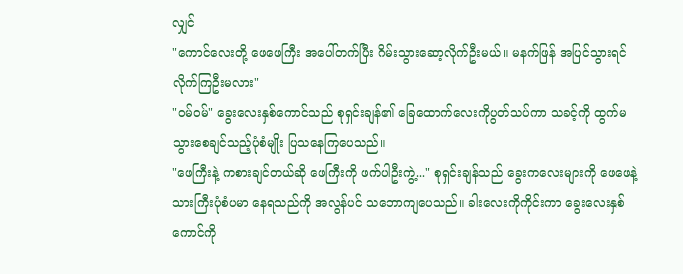လျှင်
"ကောင်လေးတို့ ဖေဖေကြီး အပေါ်တက်ပြီး ဂိမ်းသွားဆော့လိုက်ဦးမယ်။ မနက်ဖြန် အပြင်သွားရင်လိုက်ကြဦးမလား"
"ဝမ်ဝမ်" ခွေးလေးနှစ်ကောင်သည် စုရှင်းချန်၏ ခြေထောက်လေးကိုပွတ်သပ်ကာ သခင့်ကို ထွက်မသွားစေချင်သည့်ပုံစံမျိုး ပြသနေကြပေသည်။
"ဖေကြီးနဲ့ ကစားချင်တယ်ဆို ဖေကြီးကို ဖက်ပါဦးကွဲ့..." စုရှင်းချန်သည် ခွေးကလေးများကို ဖေဖေနဲ့သားကြီးပုံစံပမာ နေရသည်ကို အလွန်ပင် သဘောကျပေသည်။ ခါးလေးကိုကိုင်းကာ ခွေးလေးနှစ်ကောင်ကို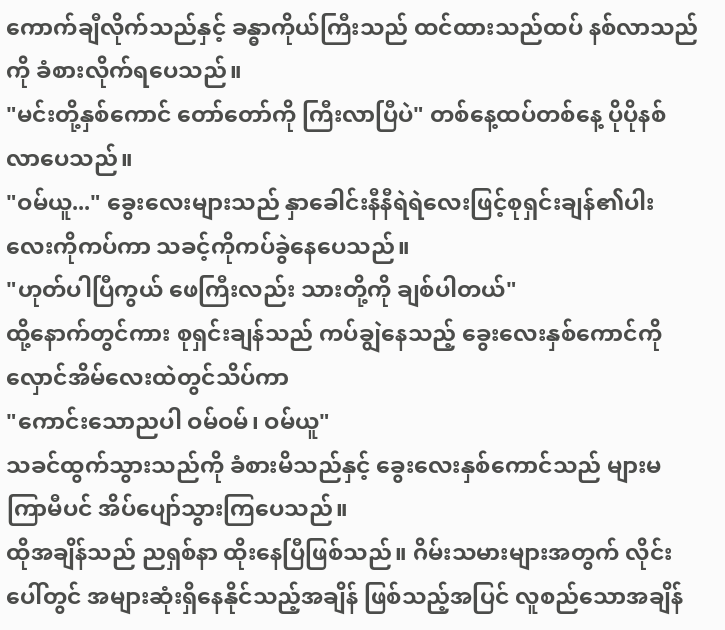ကောက်ချီလိုက်သည်နှင့် ခန္ဓာကိုယ်ကြီးသည် ထင်ထားသည်ထပ် နစ်လာသည်ကို ခံစားလိုက်ရပေသည်။
"မင်းတို့နှစ်ကောင် တော်တော်ကို ကြီးလာပြီပဲ" တစ်နေ့ထပ်တစ်နေ့ ပိုပိုနစ်လာပေသည်။
"ဝမ်ယူ..." ခွေးလေးများသည် နှာခေါင်းနီနီရဲရဲလေးဖြင့်စုရှင်းချန်၏ပါးလေးကိုကပ်ကာ သခင့်ကိုကပ်ခွဲနေပေသည်။
"ဟုတ်ပါပြီကွယ် ဖေကြီးလည်း သားတို့ကို ချစ်ပါတယ်"
ထို့နောက်တွင်ကား စုရှင်းချန်သည် ကပ်ချွဲနေသည့် ခွေးလေးနှစ်ကောင်ကို လှောင်အိမ်လေးထဲတွင်သိပ်ကာ
"ကောင်းသောညပါ ဝမ်ဝမ်၊ ဝမ်ယူ"
သခင်ထွက်သွားသည်ကို ခံစားမိသည်နှင့် ခွေးလေးနှစ်ကောင်သည် များမကြာမီပင် အိပ်ပျော်သွားကြပေသည်။
ထိုအချိန်သည် ညရှစ်နာ ထိုးနေပြီဖြစ်သည်။ ဂိမ်းသမားများအတွက် လိုင်းပေါ်တွင် အများဆုံးရှိနေနိုင်သည့်အချိန် ဖြစ်သည့်အပြင် လူစည်သောအချိန်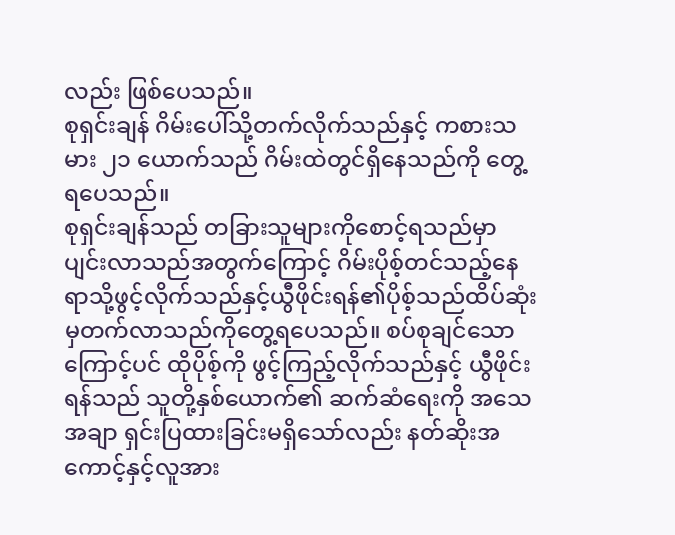လည်း ဖြစ်ပေသည်။
စုရှင်းချန် ဂိမ်းပေါ်သို့တက်လိုက်သည်နှင့် ကစားသမား ၂၁ ယောက်သည် ဂိမ်းထဲတွင်ရှိနေသည်ကို တွေ့ရပေသည်။
စုရှင်းချန်သည် တခြားသူများကိုစောင့်ရသည်မှာပျင်းလာသည်အတွက်ကြောင့် ဂိမ်းပိုစ့်တင်သည့်နေရာသို့ဖွင့်လိုက်သည်နှင့်ယွီဖိုင်းရန်၏ပိုစ့်သည်ထိပ်ဆုံးမှတက်လာသည်ကိုတွေ့ရပေသည်။ စပ်စုချင်သောကြောင့်ပင် ထိုပိုစ့်ကို ဖွင့်ကြည့်လိုက်သည်နှင့် ယွီဖိုင်းရန်သည် သူတို့နှစ်ယောက်၏ ဆက်ဆံရေးကို အသေအချာ ရှင်းပြထားခြင်းမရှိသော်လည်း နတ်ဆိုးအကောင့်နှင့်လူအား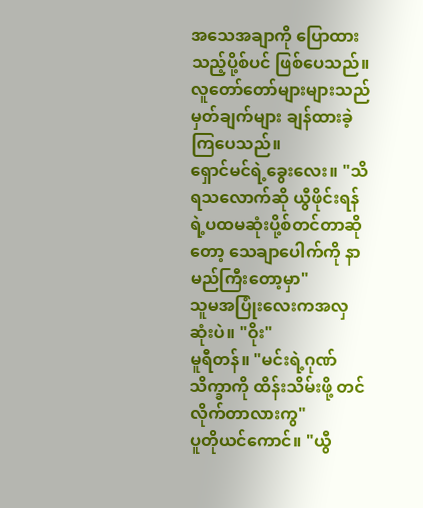အသေအချာကို ပြောထားသည့်ပို့စ်ပင် ဖြစ်ပေသည်။
လူတော်တော်များများသည် မှတ်ချက်များ ချန်ထားခဲ့ကြပေသည်။
ရှောင်မင်ရဲ့ခွေးလေး။ "သိရသလောက်ဆို ယွီဖိုင်းရန်ရဲ့ပထမဆုံးပို့စ်တင်တာဆိုတော့ သေချာပေါက်ကို နာမည်ကြီးတော့မှာ"
သူမအပြုံးလေးကအလှဆုံးပဲ။ "ဝိုး"
မူရီတန်။ "မင်းရဲ့ဂုဏ်သိက္ခာကို ထိန်းသိမ်းဖို့ တင်လိုက်တာလားကွ"
ပူတိုယင်ကောင်။ "ယွီ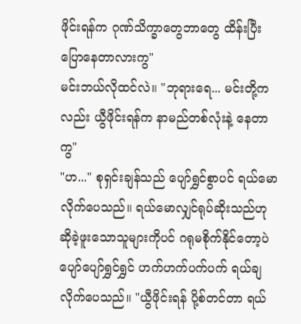ဖိုင်းရန်က ဂုဏ်သိက္ခာတွေဘာတွေ ထိန်းပြီး ပြောနေတာလားကွ"
မင်းဘယ်လိုထင်လဲ။ "ဘုရားရေ... မင်းတို့ကလည်း ယွီဖိုင်းရန်က နာမည်တစ်လုံးနဲ့ နေတာကွ"
"ဟ..." စုရှင်းချန်သည် ပျော်ရွှင်စွာပင် ရယ်မောလိုက်ပေသည်။ ရယ်မောလျှင်ရုပ်ဆိုးသည်ဟု ဆိုခဲ့ဖူးသောသူများကိုပင် ဂရုမစိုက်နိုင်တော့ပဲပျော်ပျော်ရွှင်ရွှင် ဟက်ဟက်ပက်ပက် ရယ်ချလိုက်ပေသည်။ "ယွီဖိုင်းရန် ပို့စ်တင်တာ ရယ်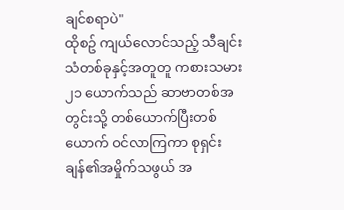ချင်စရာပဲ"
ထိုစဥ် ကျယ်လောင်သည့် သီချင်းသံတစ်ခုနှင့်အတူတူ ကစားသမား ၂၁ ယောက်သည် ဆာဗာတစ်အတွင်းသို့ တစ်ယောက်ပြီးတစ်ယောက် ဝင်လာကြကာ စုရှင်းချန်၏အမှိုက်သဖွယ် အ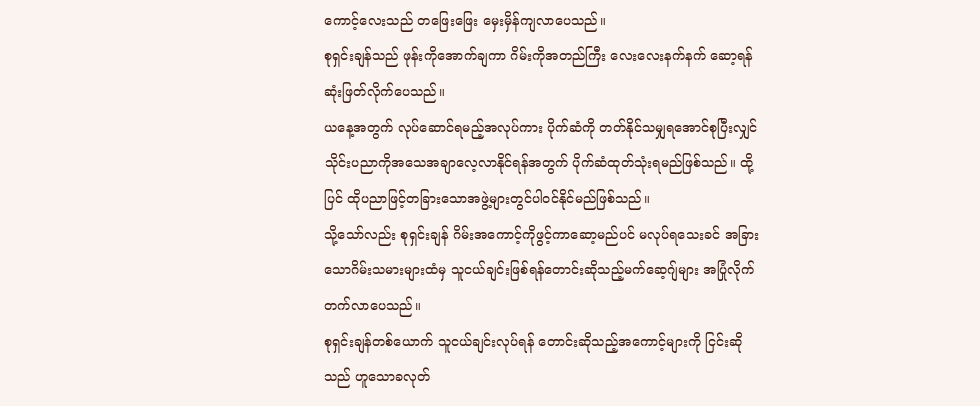ကောင့်လေးသည် တဖြေးဖြေး မှေးမှိန်ကျလာပေသည်။
စုရှင်းချန်သည် ဖုန်းကိုအောက်ချကာ ဂိမ်းကိုအတည်ကြီး လေးလေးနက်နက် ဆော့ရန် ဆုံးဖြတ်လိုက်ပေသည်။
ယနေ့အတွက် လုပ်ဆောင်ရမည့်အလုပ်ကား ပိုက်ဆံကို တတ်နိုင်သမျှရအောင်စုပြီးလျှင် သိုင်းပညာကိုအသေအချာလေ့လာနိုင်ရန်အတွက် ပိုက်ဆံထုတ်သုံးရမည်ဖြစ်သည်။ ထို့ပြင် ထိုပညာဖြင့်တခြားသောအဖွဲ့များတွင်ပါဝင်နိုင်မည်ဖြစ်သည်။
သို့သော်လည်း စုရှင်းချန် ဂိမ်းအကောင့်ကိုဖွင့်ကာဆော့မည်ပင် မလုပ်ရသေးခင် အခြားသောဂိမ်းသမားများထံမှ သူငယ်ချင်းဖြစ်ရန်တောင်းဆိုသည့်မက်ဆေ့ဂျ်များ အပြုံလိုက် တက်လာပေသည်။
စုရှင်းချန်တစ်ယောက် သူငယ်ချင်းလုပ်ရန် တောင်းဆိုသည့်အကောင့်များကို ငြင်းဆိုသည် ဟူသောခလုတ်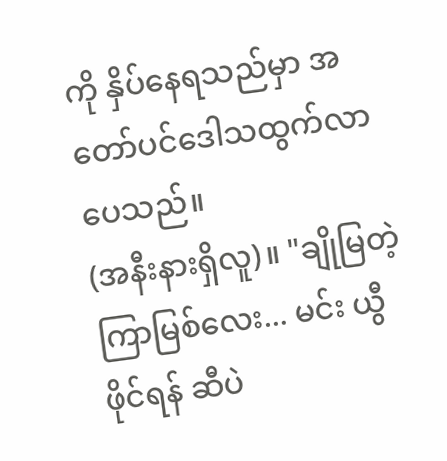ကို နှိပ်နေရသည်မှာ အတော်ပင်ဒေါသထွက်လာပေသည်။
(အနီးနားရှိလူ)။ "ချိုမြတဲ့ကြာမြစ်လေး... မင်း ယွီဖိုင်ရန် ဆီပဲ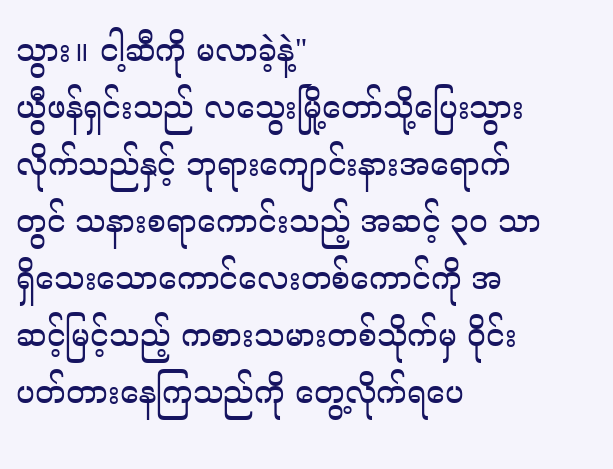သွား။ ငါ့ဆီကို မလာခဲ့နဲ့"
ယွီဖန်ရှင်းသည် လသွေးမြို့တော်သို့ပြေးသွားလိုက်သည်နှင့် ဘုရားကျောင်းနားအရောက်တွင် သနားစရာကောင်းသည့် အဆင့် ၃၀ သာရှိသေးသောကောင်လေးတစ်ကောင်ကို အဆင့်မြင့်သည့် ကစားသမားတစ်သိုက်မှ ဝိုင်းပတ်တားနေကြသည်ကို တွေ့လိုက်ရပေ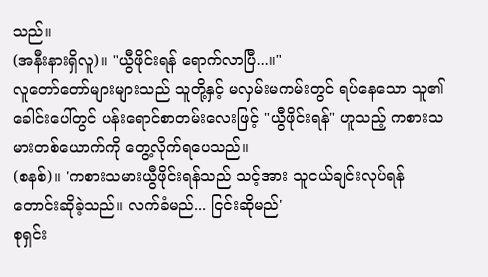သည်။
(အနီးနားရှိလူ)။ "ယွီဖိုင်းရန် ရောက်လာပြီ...။"
လူတော်တော်များများသည် သူတို့နှင့် မလှမ်းမကမ်းတွင် ရပ်နေသော သူ၏ခေါင်းပေါ်တွင် ပန်းရောင်စာတမ်းလေးဖြင့် "ယွီဖိုင်းရန်" ဟူသည့် ကစားသမားတစ်ယောက်ကို တွေ့လိုက်ရပေသည်။
(စနစ်)။ 'ကစားသမားယွီဖိုင်းရန်သည် သင့်အား သူငယ်ချင်းလုပ်ရန် တောင်းဆိုခဲ့သည်။ လက်ခံမည်... ငြင်းဆိုမည်'
စုရှင်း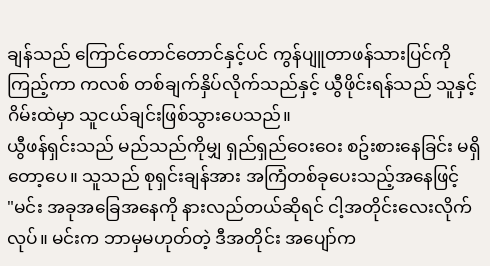ချန်သည် ကြောင်တောင်တောင်နှင့်ပင် ကွန်ပျူတာဖန်သားပြင်ကို ကြည့်ကာ ကလစ် တစ်ချက်နှိပ်လိုက်သည်နှင့် ယွီဖိုင်းရန်သည် သူနှင့် ဂိမ်းထဲမှာ သူငယ်ချင်းဖြစ်သွားပေသည်။
ယွီဖန်ရှင်းသည် မည်သည်ကိုမျှ ရှည်ရှည်ဝေးဝေး စဥ်းစားနေခြင်း မရှိတော့ပေ။ သူသည် စုရှင်းချန်အား အကြံတစ်ခုပေးသည့်အနေဖြင့်
"မင်း အခုအခြေအနေကို နားလည်တယ်ဆိုရင် ငါ့အတိုင်းလေးလိုက်လုပ်။ မင်းက ဘာမှမဟုတ်တဲ့ ဒီအတိုင်း အပျော်က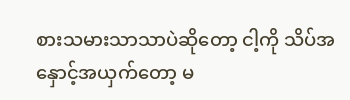စားသမားသာသာပဲဆိုတော့ ငါ့ကို သိပ်အနှောင့်အယှက်တော့ မ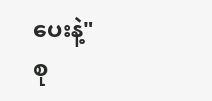ပေးနဲ့"
စု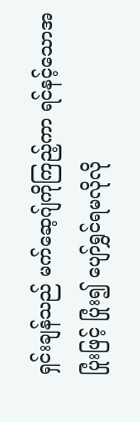ရှင်းချန်သည် မက်ဆေ့ဂျ်ကိုကြည့်ကာ ရင်နင့်သောအပြုံးဖြင့် ပြုံး၍ ပျော်ရွှင်ရမလိုလို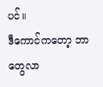ပင်။
ဒီကောင်ကတော့ ဘာတွေလာ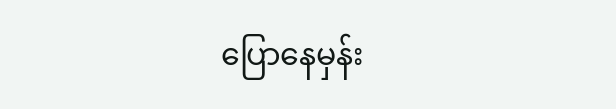ပြောနေမှန်း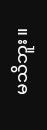မသိဘူး။